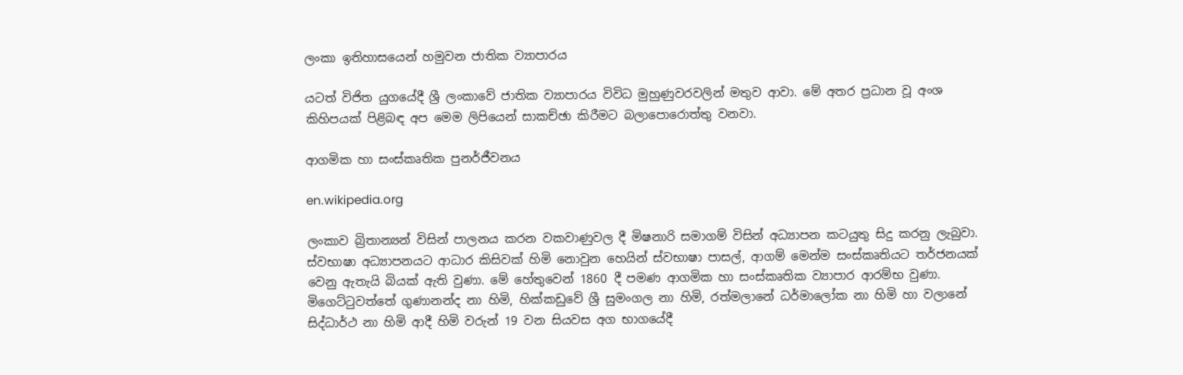ලංකා ඉතිහාසයෙන් හමුවන ජාතික ව්‍යාපාරය

යටත් විජිත යුගයේදී ශ්‍රී ලංකාවේ ජාතික ව්‍යාපාරය විවිධ මුහුණුවරවලින් මතුව ආවා. මේ අතර ප්‍රධාන වූ අංශ කිහිපයක් පිළිබඳ අප මෙම ලිපියෙන් සාකච්ඡා කිරීමට බලාපොරොත්තු වනවා.

ආගමික හා සංස්කෘතික පුනර්ජීවනය

en.wikipedia.org

ලංකාව බ්‍රිතාන්‍යන් විසින් පාලනය කරන වකවාණුවල දී මිෂනාරි සමාගම් විසින් අධ්‍යාපන කටයුතු සිදු කරනු ලැබුවා. ස්වභාෂා අධ්‍යාපනයට ආධාර කිසිවක් හිමි නොවුන හෙයින් ස්වභාෂා පාසල්, ආගම් මෙන්ම සංස්කෘතියට තර්ජනයක් වෙනු ඇතැයි බියක් ඇති වුණා. මේ හේතුවෙන් 1860 දී පමණ ආගමික හා සංස්කෘතික ව්‍යාපාර ආරම්භ වුණා. මිගෙට්ටුවත්තේ ගුණානන්ද නා හිමි, හික්කඩුවේ ශ්‍රී සුමංගල නා හිමි, රත්මලානේ ධර්මාලෝක නා හිමි හා වලානේ සිද්ධාර්ථ නා හිමි ආදී හිමි වරුන් 19 වන සියවස අග භාගයේදී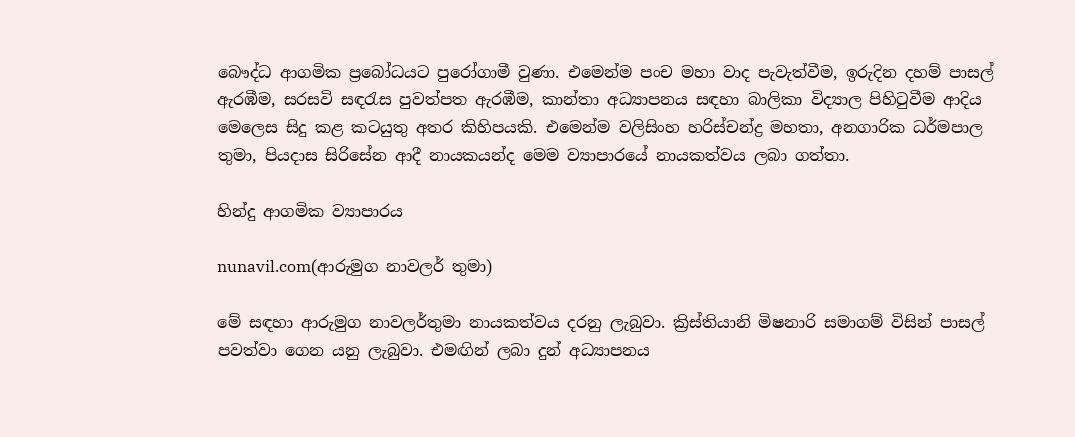බෞද්ධ ආගමික ප්‍රබෝධයට පුරෝගාමී වුණා. එමෙන්ම පංච මහා වාද පැවැත්වීම, ඉරුදින දහම් පාසල් ඇරඹීම, සරසවි සඳරැස පුවත්පත ඇරඹීම, කාන්තා අධ්‍යාපනය සඳහා බාලිකා විද්‍යාල පිහිටුවීම ආදිය මෙලෙස සිදු කළ කටයුතු අතර කිහිපයකි. එමෙන්ම වලිසිංහ හරිස්චන්ද්‍ර මහතා, අනගාරික ධර්මපාල තුමා, පියදාස සිරිසේන ආදී නායකයන්ද මෙම ව්‍යාපාරයේ නායකත්වය ලබා ගත්තා.

හින්දු ආගමික ව්‍යාපාරය

nunavil.com(ආරුමුග නාවලර් තුමා)

මේ සඳහා ආරුමුග නාවලර්තුමා නායකත්වය දරනු ලැබුවා. ක්‍රිස්තියානි මිෂනාරි සමාගම් විසින් පාසල් පවත්වා ගෙන යනු ලැබුවා. එමඟින් ලබා දුන් අධ්‍යාපනය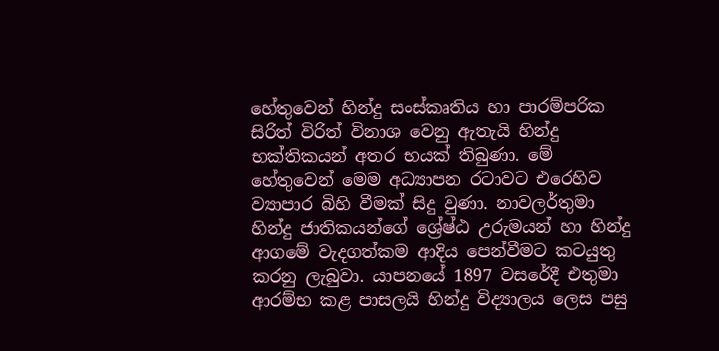හේතුවෙන් හින්දු සංස්කෘතිය හා පාරම්පරික සිරිත් විරිත් විනාශ වෙනු ඇතැයි හින්දු භක්තිකයන් අතර භයක් තිබුණා. මේ හේතුවෙන් මෙම අධ්‍යාපන රටාවට එරෙහිව ව්‍යාපාර බිහි වීමක් සිදු වුණා. නාවලර්තුමා හින්දු ජාතිකයන්ගේ ශ්‍රේෂ්ඨ උරුමයන් හා හින්දු ආගමේ වැදගත්කම ආදිය පෙන්වීමට කටයුතු කරනු ලැබුවා. යාපනයේ 1897 වසරේදී එතුමා ආරම්භ කළ පාසලයි හින්දු විද්‍යාලය ලෙස පසු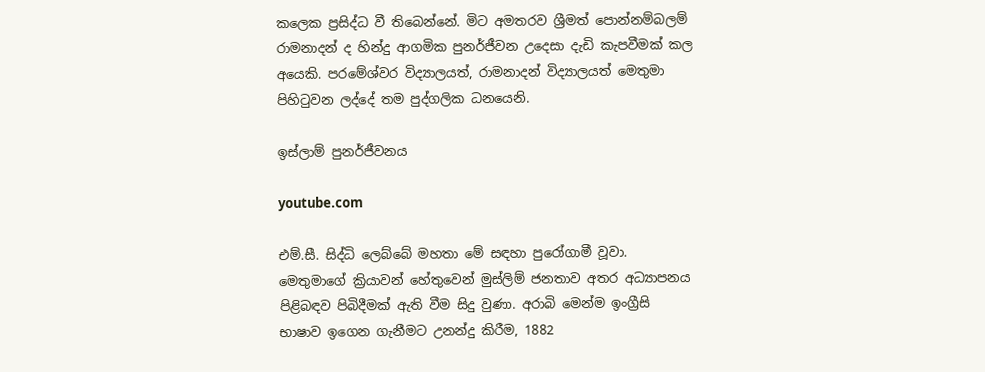කලෙක ප්‍රසිද්ධ වී තිබෙන්නේ. මිට අමතරව ශ්‍රීමත් පොන්නම්බලම් රාමනාදන් ද හින්දු ආගමික පුනර්ජීවන උදෙසා දැඩි කැපවීමක් කල අයෙකි. පරමේශ්වර විද්‍යාලයත්, රාමනාදන් විද්‍යාලයත් මෙතුමා පිහිටුවන ලද්දේ තම පුද්ගලික ධනයෙනි.

ඉස්ලාම් පුනර්ජීවනය

youtube.com

එම්.සී. සිද්ධි ලෙබ්බේ මහතා මේ සඳහා පුරෝගාමී වූවා. මෙතුමාගේ ක්‍රියාවන් හේතුවෙන් මුස්ලිම් ජනතාව අතර අධ්‍යාපනය පිළිබඳව පිබිදීමක් ඇති වීම සිදු වුණා. අරාබි මෙන්ම ඉංග්‍රීසි භාෂාව ඉගෙන ගැනීමට උනන්දු කිරීම, 1882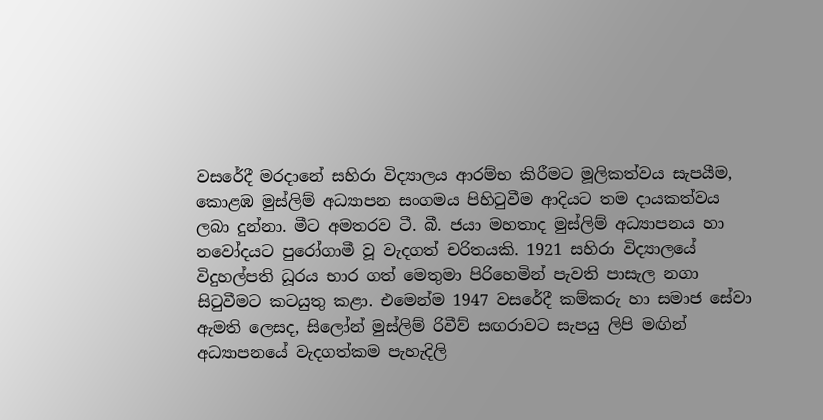වසරේදී මරදානේ සහිරා විද්‍යාලය ආරම්භ කිරීමට මූලිකත්වය සැපයීම, කොළඹ මුස්ලිම් අධ්‍යාපන සංගමය පිහිටුවීම ආදියට තම දායකත්වය ලබා දුන්නා. මීට අමතරව ටී. බී. ජයා මහතාද මුස්ලිම් අධ්‍යාපනය හා නවෝදයට පුරෝගාමී වූ වැදගත් චරිතයකි. 1921 සහිරා විද්‍යාලයේ විදුහල්පති ධූරය භාර ගත් මෙතුමා පිරිහෙමින් පැවති පාසැල නගා සිටුවීමට කටයුතු කළා. එමෙන්ම 1947 වසරේදී කම්කරු හා සමාජ සේවා ඇමති ලෙසද, සිලෝන් මුස්ලිම් රිවීව් සඟරාවට සැපයු ලිපි මඟින් අධ්‍යාපනයේ වැදගත්කම පැහැදිලි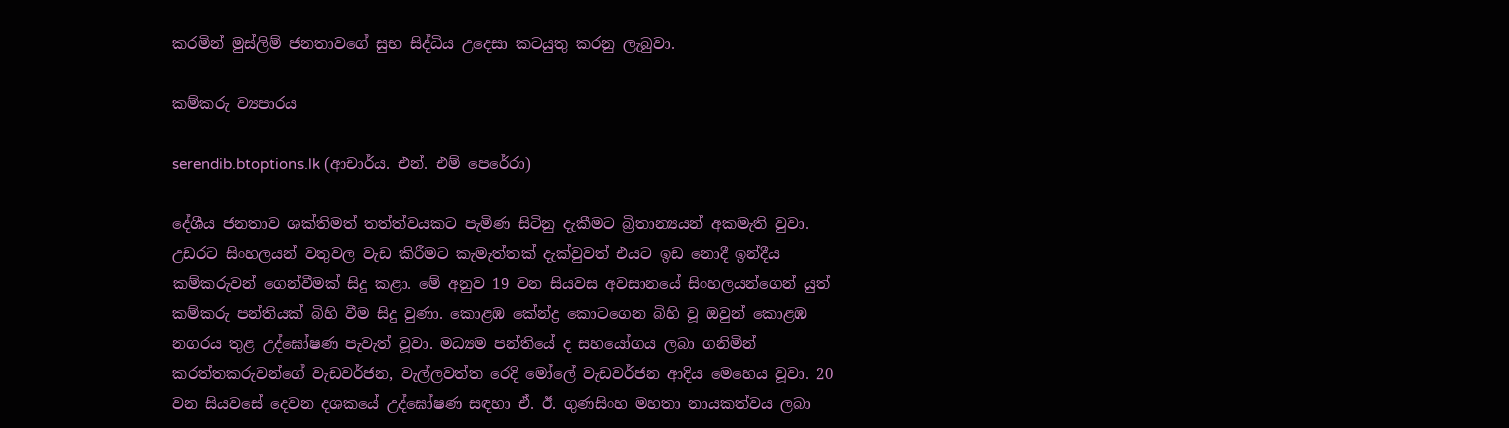කරමින් මුස්ලිම් ජනතාවගේ සුභ සිද්ධිය උදෙසා කටයුතු කරනු ලැබුවා.

කම්කරු ව්‍යපාරය

serendib.btoptions.lk (ආචාර්ය. එන්. එම් පෙරේරා)

දේශීය ජනතාව ශක්තිමත් තත්ත්වයකට පැමිණ සිටිනු දැකීමට බ්‍රිතාන්‍යයන් අකමැති වුවා. උඩරට සිංහලයන් වතුවල වැඩ කිරීමට කැමැත්තක් දැක්වුවත් එයට ඉඩ නොදී ඉන්දීය කම්කරුවන් ගෙන්වීමක් සිදු කළා. මේ අනුව 19 වන සියවස අවසානයේ සිංහලයන්ගෙන් යුත් කම්කරු පන්තියක් බිහි වීම සිදු වුණා. කොළඹ කේන්ද්‍ර කොටගෙන බිහි වූ ඔවුන් කොළඹ නගරය තුළ උද්ඝෝෂණ පැවැත් වූවා. මධ්‍යම පන්තියේ ද සහයෝගය ලබා ගනිමින් කරත්තකරුවන්ගේ වැඩවර්ජන, වැල්ලවත්ත රෙදි මෝලේ වැඩවර්ජන ආදිය මෙහෙය වූවා. 20 වන සියවසේ දෙවන දශකයේ උද්ඝෝෂණ සඳහා ඒ. ඊ. ගුණසිංහ මහතා නායකත්වය ලබා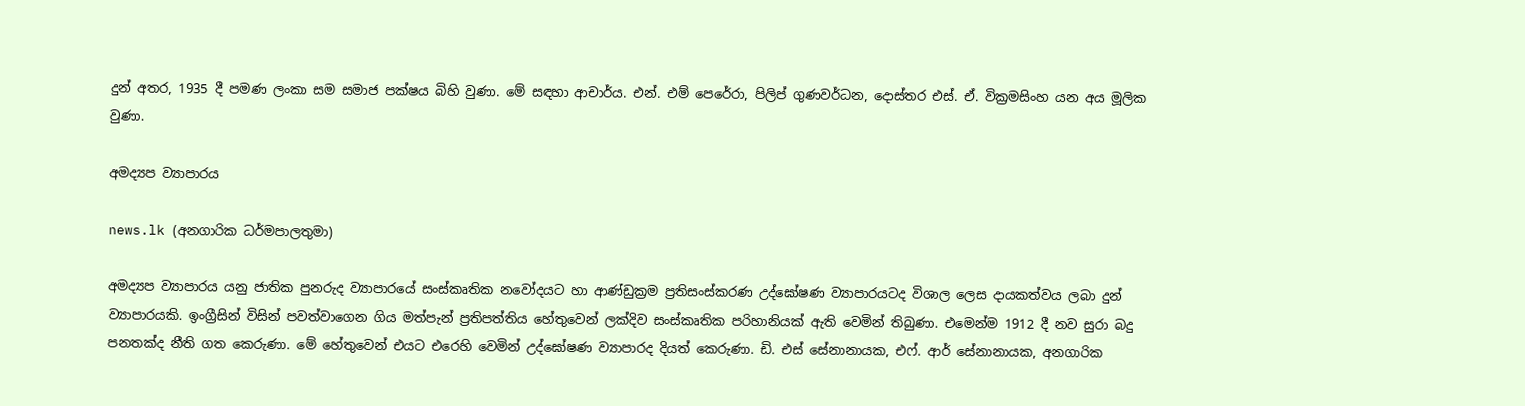දුන් අතර, 1935 දී පමණ ලංකා සම සමාජ පක්ෂය බිහි වුණා. මේ සඳහා ආචාර්ය. එන්. එම් පෙරේරා, පිලිප් ගුණවර්ධන, දොස්තර එස්. ඒ. වික්‍රමසිංහ යන අය මූලික වුණා.

අමද්‍යප ව්‍යාපාරය

news.lk (අනගාරික ධර්මපාලතුමා)

අමද්‍යප ව්‍යාපාරය යනු ජාතික පුනරුද ව්‍යාපාරයේ සංස්කෘතික නවෝදයට හා ආණ්ඩුක්‍රම ප්‍රතිසංස්කරණ උද්ඝෝෂණ ව්‍යාපාරයටද විශාල ලෙස දායකත්වය ලබා දුන් ව්‍යාපාරයකි. ඉංග්‍රීසින් විසින් පවත්වාගෙන ගිය මත්පැන් ප්‍රතිපත්තිය හේතුවෙන් ලක්දිව සංස්කෘතික පරිහානියක් ඇති වෙමින් තිබුණා. එමෙන්ම 1912 දී නව සුරා බදු පනතක්ද නීති ගත කෙරුණා. මේ හේතුවෙන් එයට එරෙහි වෙමින් උද්ඝෝෂණ ව්‍යාපාරද දියත් කෙරුණා. ඩි. එස් සේනානායක, එෆ්. ආර් සේනානායක, අනගාරික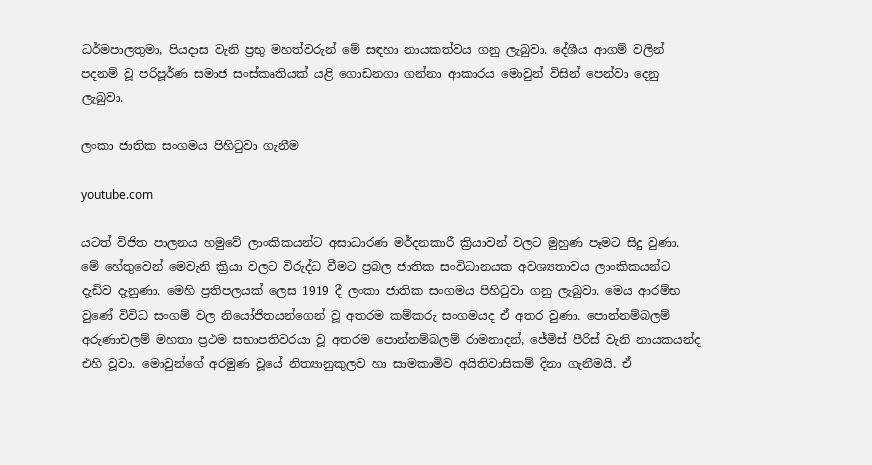ධර්මපාලතුමා, පියදාස වැනි ප්‍රභු මහත්වරුන් මේ සඳහා නායකත්වය ගනු ලැබුවා. දේශීය ආගම් වලින් පදනම් වූ පරිපූර්ණ සමාජ සංස්කෘතියක් යළි ගොඩනගා ගන්නා ආකාරය මොවුන් විසින් පෙන්වා දෙනු ලැබුවා.

ලංකා ජාතික සංගමය පිහිටුවා ගැනීම

youtube.com

යටත් විජිත පාලනය හමුවේ ලාංකිකයන්ට අසාධාරණ මර්දනකාරී ක්‍රියාවන් වලට මුහුණ පෑමට සිදු වුණා. මේ හේතුවෙන් මෙවැනි ක්‍රියා වලට විරුද්ධ වීමට ප්‍රබල ජාතික සංවිධානයක අවශ්‍යතාවය ලාංකිකයන්ට දැඩිව දැනුණා. මෙහි ප්‍රතිපලයක් ලෙස 1919 දී ලංකා ජාතික සංගමය පිහිටුවා ගනු ලැබුවා. මෙය ආරම්භ වුණේ විවිධ සංගම් වල නියෝජිතයන්ගෙන් වූ අතරම කම්කරු සංගමයද ඒ අතර වුණා. පොන්නම්බලම් අරුණාචලම් මහතා ප්‍රථම සභාපතිවරයා වූ අතරම පොන්නම්බලම් රාමනාදන්, ජේමිස් පීරිස් වැනි නායකයන්ද එහි වූවා. මොවුන්ගේ අරමුණ වූයේ නිත්‍යානුකුලව හා සාමකාමිව අයිතිවාසිකම් දිනා ගැනීමයි. ඒ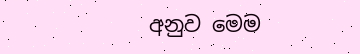අනුව මෙම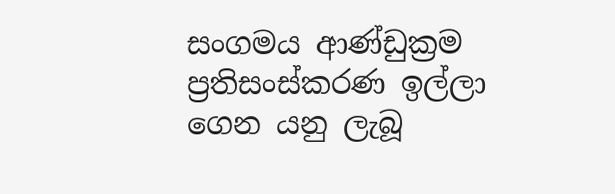සංගමය ආණ්ඩුක්‍රම ප්‍රතිසංස්කරණ ඉල්ලා ගෙන යනු ලැබූ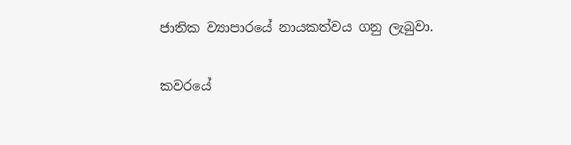ජාතික ව්‍යාපාරයේ නායකත්වය ගනු ලැබුවා.

කවරයේ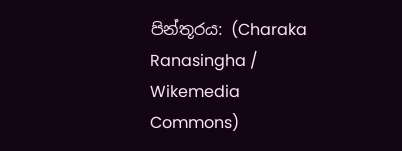පින්තූරය: (Charaka Ranasingha / Wikemedia Commons)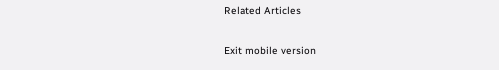Related Articles

Exit mobile version